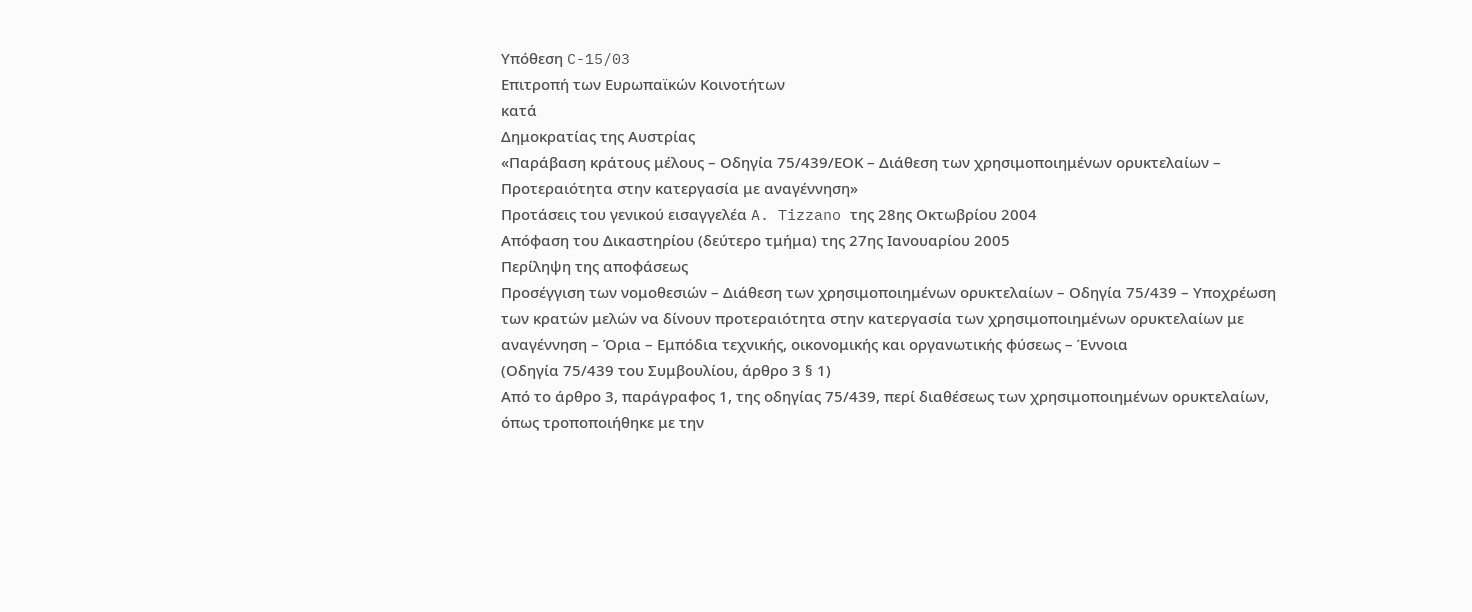Υπόθεση C-15/03
Επιτροπή των Ευρωπαϊκών Κοινοτήτων
κατά
Δημοκρατίας της Αυστρίας
«Παράβαση κράτους μέλους – Οδηγία 75/439/ΕΟΚ – Διάθεση των χρησιμοποιημένων ορυκτελαίων – Προτεραιότητα στην κατεργασία με αναγέννηση»
Προτάσεις του γενικού εισαγγελέα A. Tizzano της 28ης Οκτωβρίου 2004
Απόφαση του Δικαστηρίου (δεύτερο τμήμα) της 27ης Ιανουαρίου 2005
Περίληψη της αποφάσεως
Προσέγγιση των νομοθεσιών – Διάθεση των χρησιμοποιημένων ορυκτελαίων – Οδηγία 75/439 – Υποχρέωση των κρατών μελών να δίνουν προτεραιότητα στην κατεργασία των χρησιμοποιημένων ορυκτελαίων με αναγέννηση – Όρια – Εμπόδια τεχνικής, οικονομικής και οργανωτικής φύσεως – Έννοια
(Οδηγία 75/439 του Συμβουλίου, άρθρο 3 § 1)
Από το άρθρο 3, παράγραφος 1, της οδηγίας 75/439, περί διαθέσεως των χρησιμοποιημένων ορυκτελαίων, όπως τροποποιήθηκε με την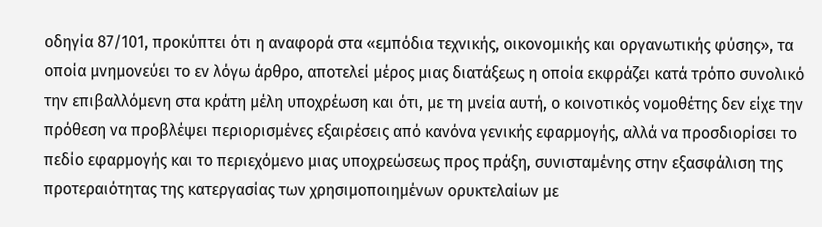οδηγία 87/101, προκύπτει ότι η αναφορά στα «εμπόδια τεχνικής, οικονομικής και οργανωτικής φύσης», τα οποία μνημονεύει το εν λόγω άρθρο, αποτελεί μέρος μιας διατάξεως η οποία εκφράζει κατά τρόπο συνολικό την επιβαλλόμενη στα κράτη μέλη υποχρέωση και ότι, με τη μνεία αυτή, ο κοινοτικός νομοθέτης δεν είχε την πρόθεση να προβλέψει περιορισμένες εξαιρέσεις από κανόνα γενικής εφαρμογής, αλλά να προσδιορίσει το πεδίο εφαρμογής και το περιεχόμενο μιας υποχρεώσεως προς πράξη, συνισταμένης στην εξασφάλιση της προτεραιότητας της κατεργασίας των χρησιμοποιημένων ορυκτελαίων με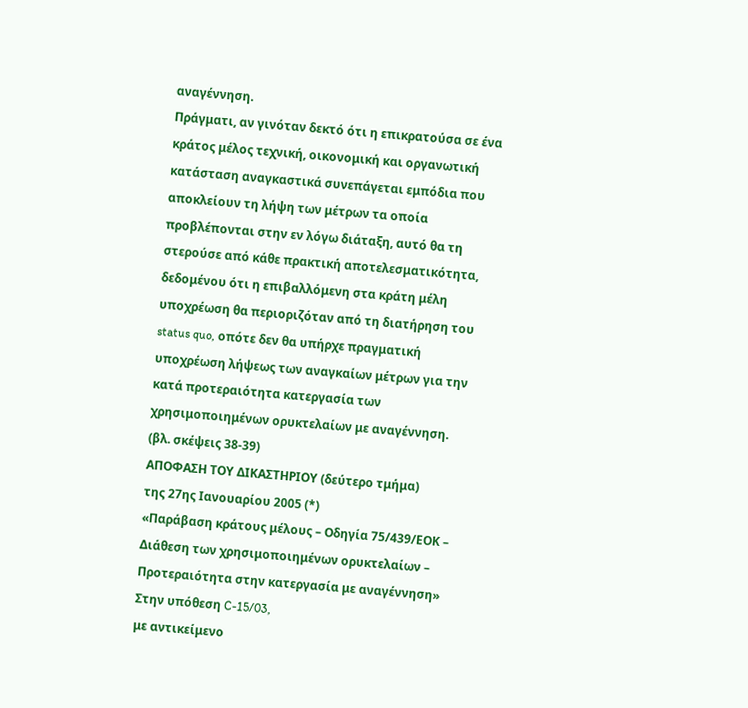αναγέννηση.
Πράγματι, αν γινόταν δεκτό ότι η επικρατούσα σε ένα κράτος μέλος τεχνική, οικονομική και οργανωτική κατάσταση αναγκαστικά συνεπάγεται εμπόδια που αποκλείουν τη λήψη των μέτρων τα οποία προβλέπονται στην εν λόγω διάταξη, αυτό θα τη στερούσε από κάθε πρακτική αποτελεσματικότητα, δεδομένου ότι η επιβαλλόμενη στα κράτη μέλη υποχρέωση θα περιοριζόταν από τη διατήρηση του status quo, οπότε δεν θα υπήρχε πραγματική υποχρέωση λήψεως των αναγκαίων μέτρων για την κατά προτεραιότητα κατεργασία των χρησιμοποιημένων ορυκτελαίων με αναγέννηση.
(βλ. σκέψεις 38-39)
ΑΠΟΦΑΣΗ ΤΟΥ ΔΙΚΑΣΤΗΡΙΟΥ (δεύτερο τμήμα)
της 27ης Ιανουαρίου 2005 (*)
«Παράβαση κράτους μέλους – Οδηγία 75/439/ΕΟΚ – Διάθεση των χρησιμοποιημένων ορυκτελαίων – Προτεραιότητα στην κατεργασία με αναγέννηση»
Στην υπόθεση C-15/03,
με αντικείμενο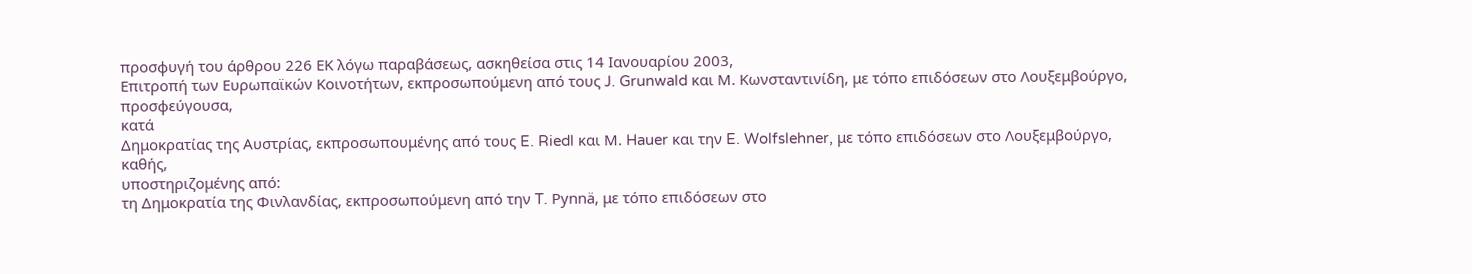προσφυγή του άρθρου 226 ΕΚ λόγω παραβάσεως, ασκηθείσα στις 14 Ιανουαρίου 2003,
Επιτροπή των Ευρωπαϊκών Κοινοτήτων, εκπροσωπούμενη από τους J. Grunwald και Μ. Κωνσταντινίδη, με τόπο επιδόσεων στο Λουξεμβούργο,
προσφεύγουσα,
κατά
Δημοκρατίας της Αυστρίας, εκπροσωπουμένης από τους E. Riedl και Μ. Hauer και την E. Wolfslehner, με τόπο επιδόσεων στο Λουξεμβούργο,
καθής,
υποστηριζομένης από:
τη Δημοκρατία της Φινλανδίας, εκπροσωπούμενη από την T. Pynnä, με τόπο επιδόσεων στο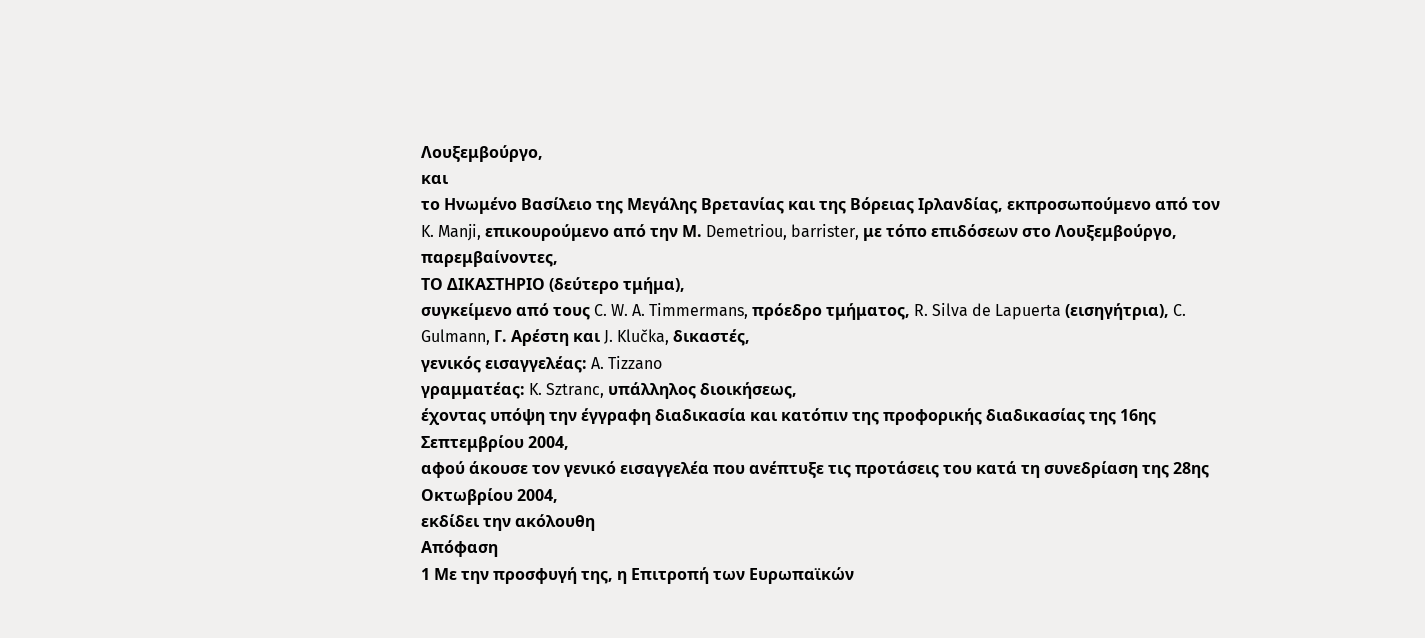Λουξεμβούργο,
και
το Ηνωμένο Βασίλειο της Μεγάλης Βρετανίας και της Βόρειας Ιρλανδίας, εκπροσωπούμενο από τον K. Manji, επικουρούμενο από την Μ. Demetriou, barrister, με τόπο επιδόσεων στο Λουξεμβούργο,
παρεμβαίνοντες,
ΤΟ ΔΙΚΑΣΤΗΡΙΟ (δεύτερο τμήμα),
συγκείμενο από τους C. W. A. Timmermans, πρόεδρο τμήματος, R. Silva de Lapuerta (εισηγήτρια), C. Gulmann, Γ. Αρέστη και J. Klučka, δικαστές,
γενικός εισαγγελέας: A. Tizzano
γραμματέας: K. Sztranc, υπάλληλος διοικήσεως,
έχοντας υπόψη την έγγραφη διαδικασία και κατόπιν της προφορικής διαδικασίας της 16ης Σεπτεμβρίου 2004,
αφού άκουσε τον γενικό εισαγγελέα που ανέπτυξε τις προτάσεις του κατά τη συνεδρίαση της 28ης Οκτωβρίου 2004,
εκδίδει την ακόλουθη
Απόφαση
1 Με την προσφυγή της, η Επιτροπή των Ευρωπαϊκών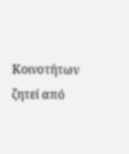Κοινοτήτων ζητεί από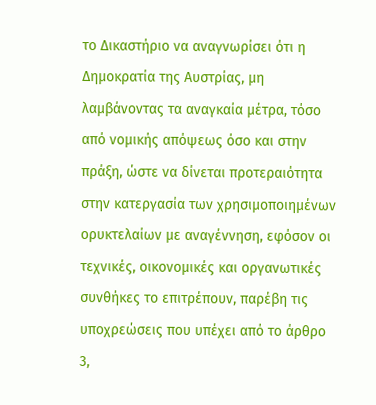το Δικαστήριο να αναγνωρίσει ότι η Δημοκρατία της Αυστρίας, μη λαμβάνοντας τα αναγκαία μέτρα, τόσο από νομικής απόψεως όσο και στην πράξη, ώστε να δίνεται προτεραιότητα στην κατεργασία των χρησιμοποιημένων ορυκτελαίων με αναγέννηση, εφόσον οι τεχνικές, οικονομικές και οργανωτικές συνθήκες το επιτρέπουν, παρέβη τις υποχρεώσεις που υπέχει από το άρθρο 3,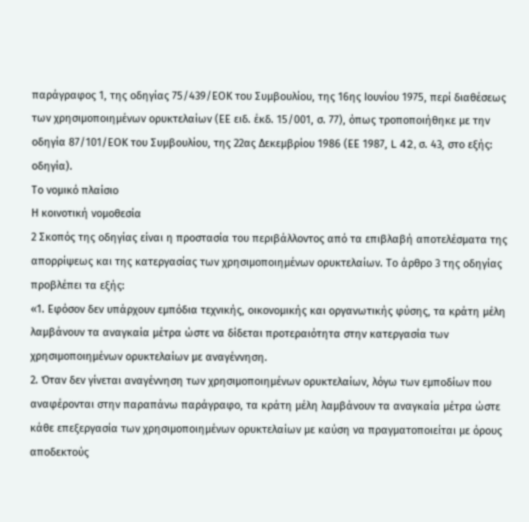παράγραφος 1, της οδηγίας 75/439/ΕΟΚ του Συμβουλίου, της 16ης Ιουνίου 1975, περί διαθέσεως των χρησιμοποιημένων ορυκτελαίων (ΕΕ ειδ. έκδ. 15/001, σ. 77), όπως τροποποιήθηκε με την οδηγία 87/101/ΕΟΚ του Συμβουλίου, της 22ας Δεκεμβρίου 1986 (ΕΕ 1987, L 42, σ. 43, στο εξής: οδηγία).
Το νομικό πλαίσιο
Η κοινοτική νομοθεσία
2 Σκοπός της οδηγίας είναι η προστασία του περιβάλλοντος από τα επιβλαβή αποτελέσματα της απορρίψεως και της κατεργασίας των χρησιμοποιημένων ορυκτελαίων. Το άρθρο 3 της οδηγίας προβλέπει τα εξής:
«1. Εφόσον δεν υπάρχουν εμπόδια τεχνικής, οικονομικής και οργανωτικής φύσης, τα κράτη μέλη λαμβάνουν τα αναγκαία μέτρα ώστε να δίδεται προτεραιότητα στην κατεργασία των χρησιμοποιημένων ορυκτελαίων με αναγέννηση.
2. Όταν δεν γίνεται αναγέννηση των χρησιμοποιημένων ορυκτελαίων, λόγω των εμποδίων που αναφέρονται στην παραπάνω παράγραφο, τα κράτη μέλη λαμβάνουν τα αναγκαία μέτρα ώστε κάθε επεξεργασία των χρησιμοποιημένων ορυκτελαίων με καύση να πραγματοποιείται με όρους αποδεκτούς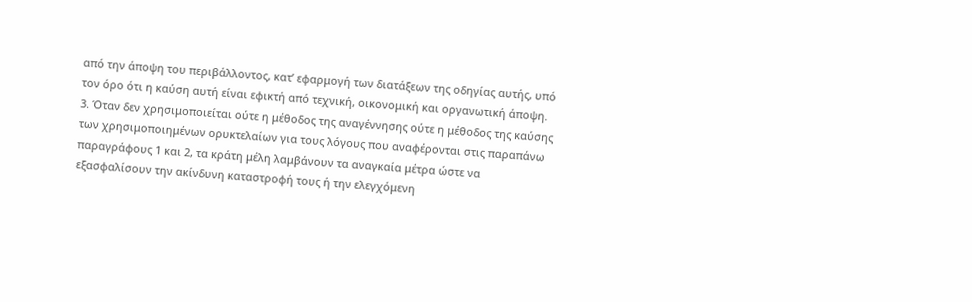από την άποψη του περιβάλλοντος, κατ’ εφαρμογή των διατάξεων της οδηγίας αυτής, υπό τον όρο ότι η καύση αυτή είναι εφικτή από τεχνική, οικονομική και οργανωτική άποψη.
3. Όταν δεν χρησιμοποιείται ούτε η μέθοδος της αναγέννησης ούτε η μέθοδος της καύσης των χρησιμοποιημένων ορυκτελαίων για τους λόγους που αναφέρονται στις παραπάνω παραγράφους 1 και 2, τα κράτη μέλη λαμβάνουν τα αναγκαία μέτρα ώστε να εξασφαλίσουν την ακίνδυνη καταστροφή τους ή την ελεγχόμενη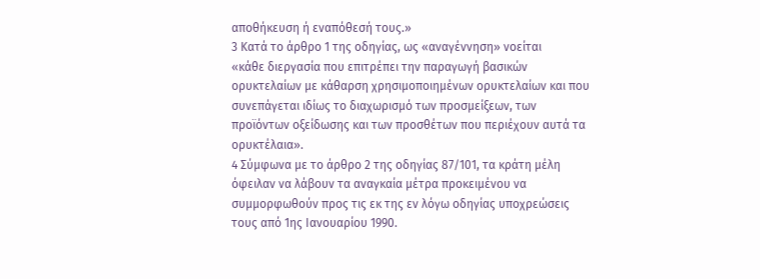αποθήκευση ή εναπόθεσή τους.»
3 Κατά το άρθρο 1 της οδηγίας, ως «αναγέννηση» νοείται
«κάθε διεργασία που επιτρέπει την παραγωγή βασικών ορυκτελαίων με κάθαρση χρησιμοποιημένων ορυκτελαίων και που συνεπάγεται ιδίως το διαχωρισμό των προσμείξεων, των προϊόντων οξείδωσης και των προσθέτων που περιέχουν αυτά τα ορυκτέλαια».
4 Σύμφωνα με το άρθρο 2 της οδηγίας 87/101, τα κράτη μέλη όφειλαν να λάβουν τα αναγκαία μέτρα προκειμένου να συμμορφωθούν προς τις εκ της εν λόγω οδηγίας υποχρεώσεις τους από 1ης Ιανουαρίου 1990.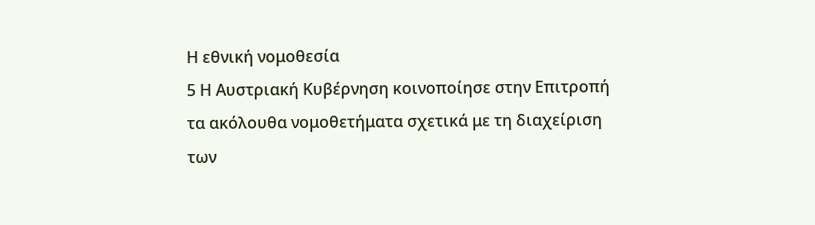Η εθνική νομοθεσία
5 Η Αυστριακή Κυβέρνηση κοινοποίησε στην Επιτροπή τα ακόλουθα νομοθετήματα σχετικά με τη διαχείριση των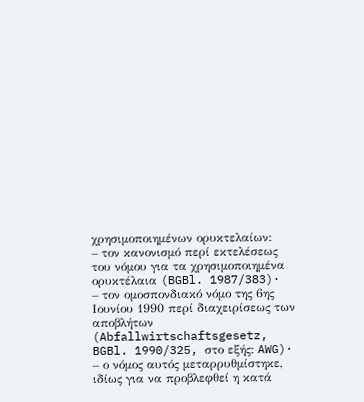χρησιμοποιημένων ορυκτελαίων:
– τον κανονισμό περί εκτελέσεως του νόμου για τα χρησιμοποιημένα ορυκτέλαια (BGBl. 1987/383)·
– τον ομοσπονδιακό νόμο της 6ης Ιουνίου 1990 περί διαχειρίσεως των αποβλήτων (Abfallwirtschaftsgesetz, BGBl. 1990/325, στο εξής: AWG)·
– ο νόμος αυτός μεταρρυθμίστηκε, ιδίως για να προβλεφθεί η κατά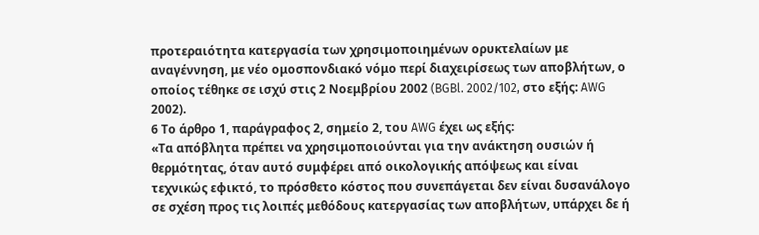προτεραιότητα κατεργασία των χρησιμοποιημένων ορυκτελαίων με αναγέννηση, με νέο ομοσπονδιακό νόμο περί διαχειρίσεως των αποβλήτων, ο οποίος τέθηκε σε ισχύ στις 2 Νοεμβρίου 2002 (BGBl. 2002/102, στο εξής: AWG 2002).
6 Το άρθρο 1, παράγραφος 2, σημείο 2, του AWG έχει ως εξής:
«Τα απόβλητα πρέπει να χρησιμοποιούνται για την ανάκτηση ουσιών ή θερμότητας, όταν αυτό συμφέρει από οικολογικής απόψεως και είναι τεχνικώς εφικτό, το πρόσθετο κόστος που συνεπάγεται δεν είναι δυσανάλογο σε σχέση προς τις λοιπές μεθόδους κατεργασίας των αποβλήτων, υπάρχει δε ή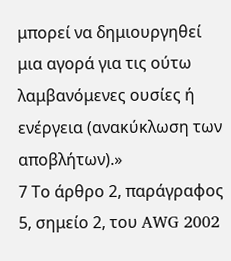μπορεί να δημιουργηθεί μια αγορά για τις ούτω λαμβανόμενες ουσίες ή ενέργεια (ανακύκλωση των αποβλήτων).»
7 Το άρθρο 2, παράγραφος 5, σημείο 2, του AWG 2002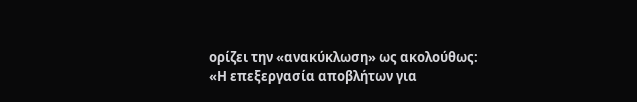ορίζει την «ανακύκλωση» ως ακολούθως:
«Η επεξεργασία αποβλήτων για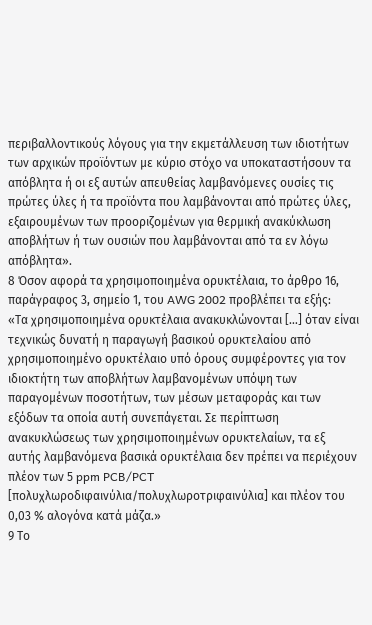περιβαλλοντικούς λόγους για την εκμετάλλευση των ιδιοτήτων των αρχικών προϊόντων με κύριο στόχο να υποκαταστήσουν τα απόβλητα ή οι εξ αυτών απευθείας λαμβανόμενες ουσίες τις πρώτες ύλες ή τα προϊόντα που λαμβάνονται από πρώτες ύλες, εξαιρουμένων των προοριζομένων για θερμική ανακύκλωση αποβλήτων ή των ουσιών που λαμβάνονται από τα εν λόγω απόβλητα».
8 Όσον αφορά τα χρησιμοποιημένα ορυκτέλαια, το άρθρο 16, παράγραφος 3, σημείο 1, του AWG 2002 προβλέπει τα εξής:
«Τα χρησιμοποιημένα ορυκτέλαια ανακυκλώνονται […] όταν είναι τεχνικώς δυνατή η παραγωγή βασικού ορυκτελαίου από χρησιμοποιημένο ορυκτέλαιο υπό όρους συμφέροντες για τον ιδιοκτήτη των αποβλήτων λαμβανομένων υπόψη των παραγομένων ποσοτήτων, των μέσων μεταφοράς και των εξόδων τα οποία αυτή συνεπάγεται. Σε περίπτωση ανακυκλώσεως των χρησιμοποιημένων ορυκτελαίων, τα εξ αυτής λαμβανόμενα βασικά ορυκτέλαια δεν πρέπει να περιέχουν πλέον των 5 ppm PCB/PCT [πολυχλωροδιφαινύλια/πολυχλωροτριφαινύλια] και πλέον του 0,03 % αλογόνα κατά μάζα.»
9 Το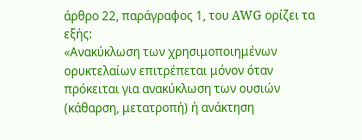άρθρο 22, παράγραφος 1, του AWG ορίζει τα εξής:
«Ανακύκλωση των χρησιμοποιημένων ορυκτελαίων επιτρέπεται μόνον όταν πρόκειται για ανακύκλωση των ουσιών (κάθαρση, μετατροπή) ή ανάκτηση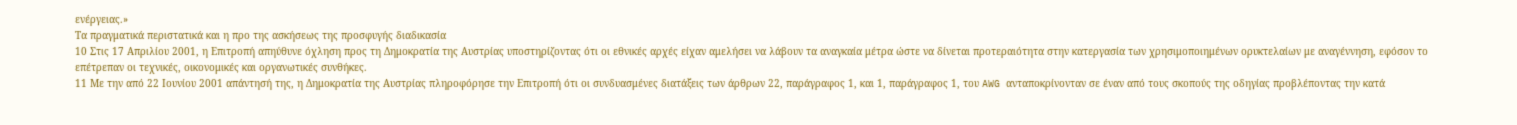ενέργειας.»
Τα πραγματικά περιστατικά και η προ της ασκήσεως της προσφυγής διαδικασία
10 Στις 17 Απριλίου 2001, η Επιτροπή απηύθυνε όχληση προς τη Δημοκρατία της Αυστρίας υποστηρίζοντας ότι οι εθνικές αρχές είχαν αμελήσει να λάβουν τα αναγκαία μέτρα ώστε να δίνεται προτεραιότητα στην κατεργασία των χρησιμοποιημένων ορυκτελαίων με αναγέννηση, εφόσον το επέτρεπαν οι τεχνικές, οικονομικές και οργανωτικές συνθήκες.
11 Με την από 22 Ιουνίου 2001 απάντησή της, η Δημοκρατία της Αυστρίας πληροφόρησε την Επιτροπή ότι οι συνδυασμένες διατάξεις των άρθρων 22, παράγραφος 1, και 1, παράγραφος 1, του AWG ανταποκρίνονταν σε έναν από τους σκοπούς της οδηγίας προβλέποντας την κατά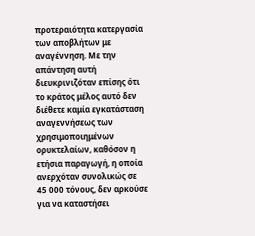προτεραιότητα κατεργασία των αποβλήτων με αναγέννηση. Mε την απάντηση αυτή διευκρινιζόταν επίσης ότι το κράτος μέλος αυτό δεν διέθετε καμία εγκατάσταση αναγεννήσεως των χρησιμοποιημένων ορυκτελαίων, καθόσον η ετήσια παραγωγή, η οποία ανερχόταν συνολικώς σε 45 000 τόνους, δεν αρκούσε για να καταστήσει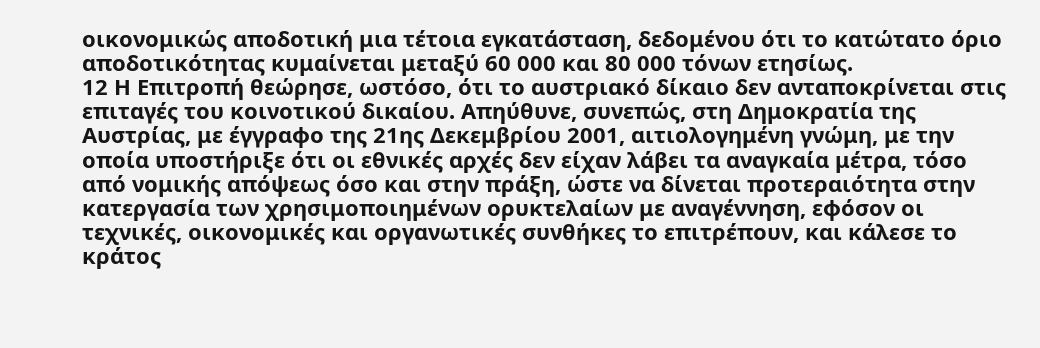οικονομικώς αποδοτική μια τέτοια εγκατάσταση, δεδομένου ότι το κατώτατο όριο αποδοτικότητας κυμαίνεται μεταξύ 60 000 και 80 000 τόνων ετησίως.
12 Η Επιτροπή θεώρησε, ωστόσο, ότι το αυστριακό δίκαιο δεν ανταποκρίνεται στις επιταγές του κοινοτικού δικαίου. Απηύθυνε, συνεπώς, στη Δημοκρατία της Αυστρίας, με έγγραφο της 21ης Δεκεμβρίου 2001, αιτιολογημένη γνώμη, με την οποία υποστήριξε ότι οι εθνικές αρχές δεν είχαν λάβει τα αναγκαία μέτρα, τόσο από νομικής απόψεως όσο και στην πράξη, ώστε να δίνεται προτεραιότητα στην κατεργασία των χρησιμοποιημένων ορυκτελαίων με αναγέννηση, εφόσον οι τεχνικές, οικονομικές και οργανωτικές συνθήκες το επιτρέπουν, και κάλεσε το κράτος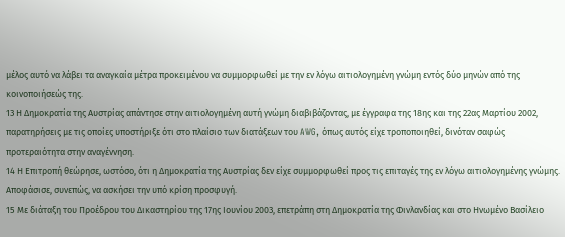μέλος αυτό να λάβει τα αναγκαία μέτρα προκειμένου να συμμορφωθεί με την εν λόγω αιτιολογημένη γνώμη εντός δύο μηνών από της κοινοποιήσεώς της.
13 Η Δημοκρατία της Αυστρίας απάντησε στην αιτιολογημένη αυτή γνώμη διαβιβάζοντας, με έγγραφα της 18ης και της 22ας Μαρτίου 2002, παρατηρήσεις με τις οποίες υποστήριξε ότι στο πλαίσιο των διατάξεων του AWG, όπως αυτός είχε τροποποιηθεί, δινόταν σαφώς προτεραιότητα στην αναγέννηση.
14 Η Επιτροπή θεώρησε, ωστόσο, ότι η Δημοκρατία της Αυστρίας δεν είχε συμμορφωθεί προς τις επιταγές της εν λόγω αιτιολογημένης γνώμης. Αποφάσισε, συνεπώς, να ασκήσει την υπό κρίση προσφυγή.
15 Με διάταξη του Προέδρου του Δικαστηρίου της 17ης Ιουνίου 2003, επετράπη στη Δημοκρατία της Φινλανδίας και στο Ηνωμένο Βασίλειο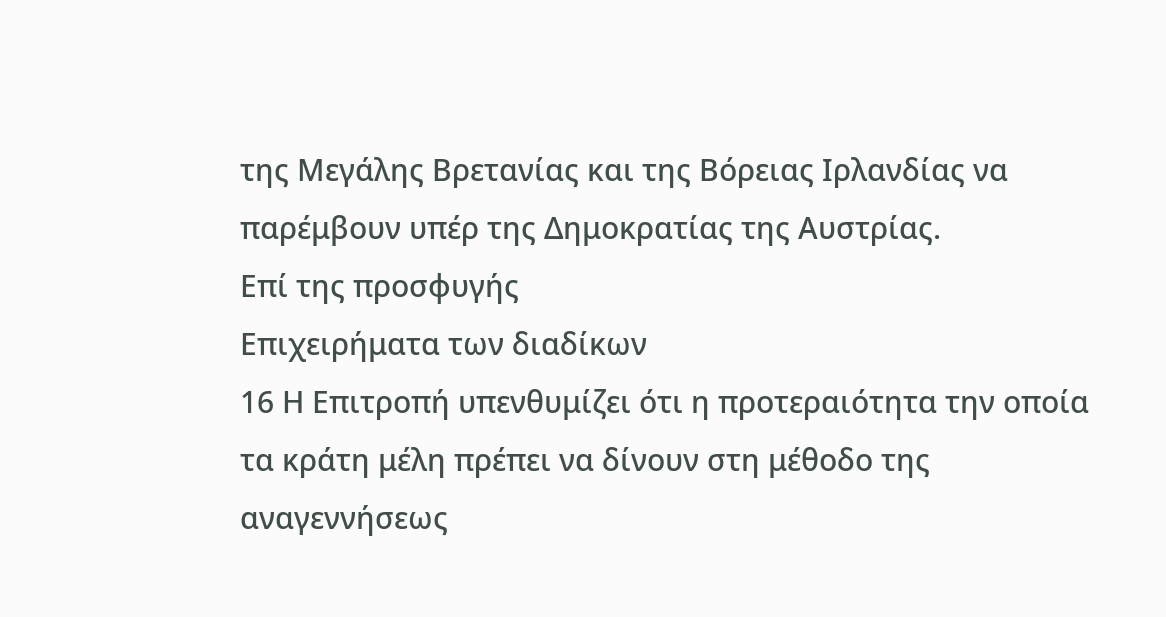της Μεγάλης Βρετανίας και της Βόρειας Ιρλανδίας να παρέμβουν υπέρ της Δημοκρατίας της Αυστρίας.
Επί της προσφυγής
Επιχειρήματα των διαδίκων
16 Η Επιτροπή υπενθυμίζει ότι η προτεραιότητα την οποία τα κράτη μέλη πρέπει να δίνουν στη μέθοδο της αναγεννήσεως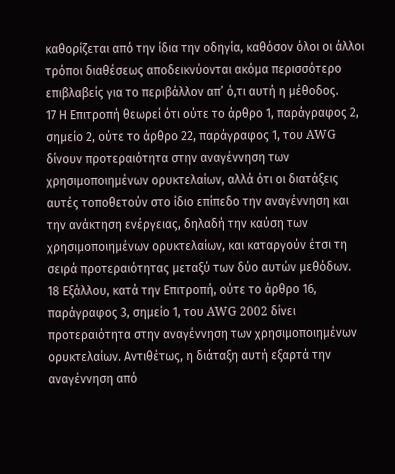καθορίζεται από την ίδια την οδηγία, καθόσον όλοι οι άλλοι τρόποι διαθέσεως αποδεικνύονται ακόμα περισσότερο επιβλαβείς για το περιβάλλον απ’ ό,τι αυτή η μέθοδος.
17 Η Επιτροπή θεωρεί ότι ούτε το άρθρο 1, παράγραφος 2, σημείο 2, ούτε το άρθρο 22, παράγραφος 1, του AWG δίνουν προτεραιότητα στην αναγέννηση των χρησιμοποιημένων ορυκτελαίων, αλλά ότι οι διατάξεις αυτές τοποθετούν στο ίδιο επίπεδο την αναγέννηση και την ανάκτηση ενέργειας, δηλαδή την καύση των χρησιμοποιημένων ορυκτελαίων, και καταργούν έτσι τη σειρά προτεραιότητας μεταξύ των δύο αυτών μεθόδων.
18 Εξάλλου, κατά την Επιτροπή, ούτε το άρθρο 16, παράγραφος 3, σημείο 1, του AWG 2002 δίνει προτεραιότητα στην αναγέννηση των χρησιμοποιημένων ορυκτελαίων. Αντιθέτως, η διάταξη αυτή εξαρτά την αναγέννηση από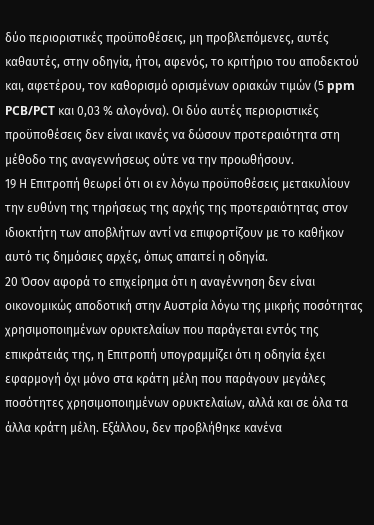δύο περιοριστικές προϋποθέσεις, μη προβλεπόμενες, αυτές καθαυτές, στην οδηγία, ήτοι, αφενός, το κριτήριο του αποδεκτού και, αφετέρου, τον καθορισμό ορισμένων οριακών τιμών (5 ppm PCB/PCT και 0,03 % αλογόνα). Οι δύο αυτές περιοριστικές προϋποθέσεις δεν είναι ικανές να δώσουν προτεραιότητα στη μέθοδο της αναγεννήσεως ούτε να την προωθήσουν.
19 Η Επιτροπή θεωρεί ότι οι εν λόγω προϋποθέσεις μετακυλίουν την ευθύνη της τηρήσεως της αρχής της προτεραιότητας στον ιδιοκτήτη των αποβλήτων αντί να επιφορτίζουν με το καθήκον αυτό τις δημόσιες αρχές, όπως απαιτεί η οδηγία.
20 Όσον αφορά το επιχείρημα ότι η αναγέννηση δεν είναι οικονομικώς αποδοτική στην Αυστρία λόγω της μικρής ποσότητας χρησιμοποιημένων ορυκτελαίων που παράγεται εντός της επικράτειάς της, η Επιτροπή υπογραμμίζει ότι η οδηγία έχει εφαρμογή όχι μόνο στα κράτη μέλη που παράγουν μεγάλες ποσότητες χρησιμοποιημένων ορυκτελαίων, αλλά και σε όλα τα άλλα κράτη μέλη. Εξάλλου, δεν προβλήθηκε κανένα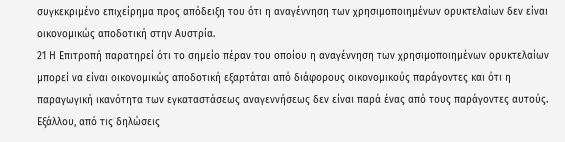συγκεκριμένο επιχείρημα προς απόδειξη του ότι η αναγέννηση των χρησιμοποιημένων ορυκτελαίων δεν είναι οικονομικώς αποδοτική στην Αυστρία.
21 Η Επιτροπή παρατηρεί ότι το σημείο πέραν του οποίου η αναγέννηση των χρησιμοποιημένων ορυκτελαίων μπορεί να είναι οικονομικώς αποδοτική εξαρτάται από διάφορους οικονομικούς παράγοντες και ότι η παραγωγική ικανότητα των εγκαταστάσεως αναγεννήσεως δεν είναι παρά ένας από τους παράγοντες αυτούς. Εξάλλου, από τις δηλώσεις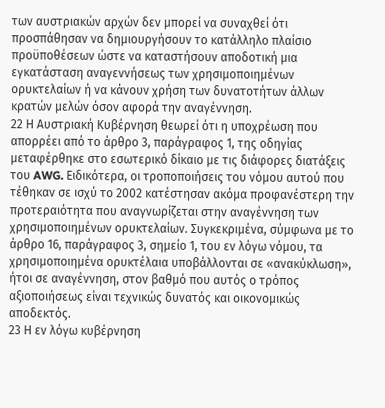των αυστριακών αρχών δεν μπορεί να συναχθεί ότι προσπάθησαν να δημιουργήσουν το κατάλληλο πλαίσιο προϋποθέσεων ώστε να καταστήσουν αποδοτική μια εγκατάσταση αναγεννήσεως των χρησιμοποιημένων ορυκτελαίων ή να κάνουν χρήση των δυνατοτήτων άλλων κρατών μελών όσον αφορά την αναγέννηση.
22 Η Αυστριακή Κυβέρνηση θεωρεί ότι η υποχρέωση που απορρέει από το άρθρο 3, παράγραφος 1, της οδηγίας μεταφέρθηκε στο εσωτερικό δίκαιο με τις διάφορες διατάξεις του AWG. Ειδικότερα, οι τροποποιήσεις του νόμου αυτού που τέθηκαν σε ισχύ το 2002 κατέστησαν ακόμα προφανέστερη την προτεραιότητα που αναγνωρίζεται στην αναγέννηση των χρησιμοποιημένων ορυκτελαίων. Συγκεκριμένα, σύμφωνα με το άρθρο 16, παράγραφος 3, σημείο 1, του εν λόγω νόμου, τα χρησιμοποιημένα ορυκτέλαια υποβάλλονται σε «ανακύκλωση», ήτοι σε αναγέννηση, στον βαθμό που αυτός ο τρόπος αξιοποιήσεως είναι τεχνικώς δυνατός και οικονομικώς αποδεκτός.
23 Η εν λόγω κυβέρνηση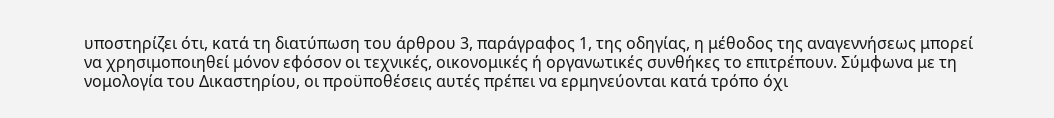υποστηρίζει ότι, κατά τη διατύπωση του άρθρου 3, παράγραφος 1, της οδηγίας, η μέθοδος της αναγεννήσεως μπορεί να χρησιμοποιηθεί μόνον εφόσον οι τεχνικές, οικονομικές ή οργανωτικές συνθήκες το επιτρέπουν. Σύμφωνα με τη νομολογία του Δικαστηρίου, οι προϋποθέσεις αυτές πρέπει να ερμηνεύονται κατά τρόπο όχι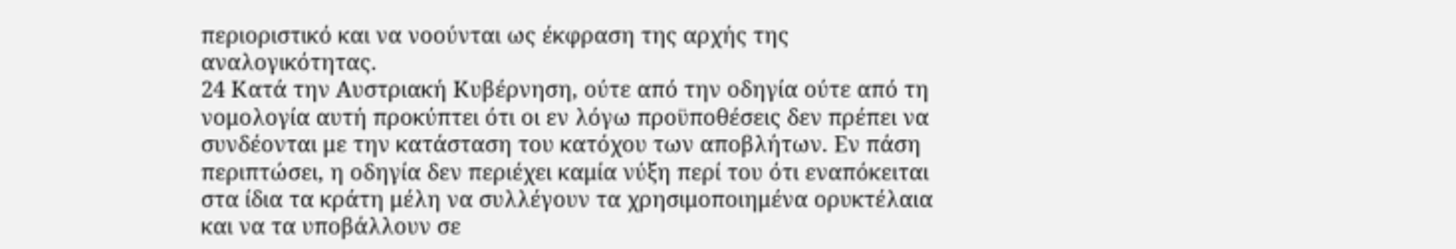περιοριστικό και να νοούνται ως έκφραση της αρχής της αναλογικότητας.
24 Κατά την Αυστριακή Κυβέρνηση, ούτε από την οδηγία ούτε από τη νομολογία αυτή προκύπτει ότι οι εν λόγω προϋποθέσεις δεν πρέπει να συνδέονται με την κατάσταση του κατόχου των αποβλήτων. Εν πάση περιπτώσει, η οδηγία δεν περιέχει καμία νύξη περί του ότι εναπόκειται στα ίδια τα κράτη μέλη να συλλέγουν τα χρησιμοποιημένα ορυκτέλαια και να τα υποβάλλουν σε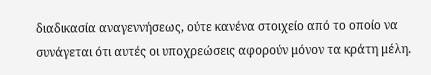διαδικασία αναγεννήσεως, ούτε κανένα στοιχείο από το οποίο να συνάγεται ότι αυτές οι υποχρεώσεις αφορούν μόνον τα κράτη μέλη.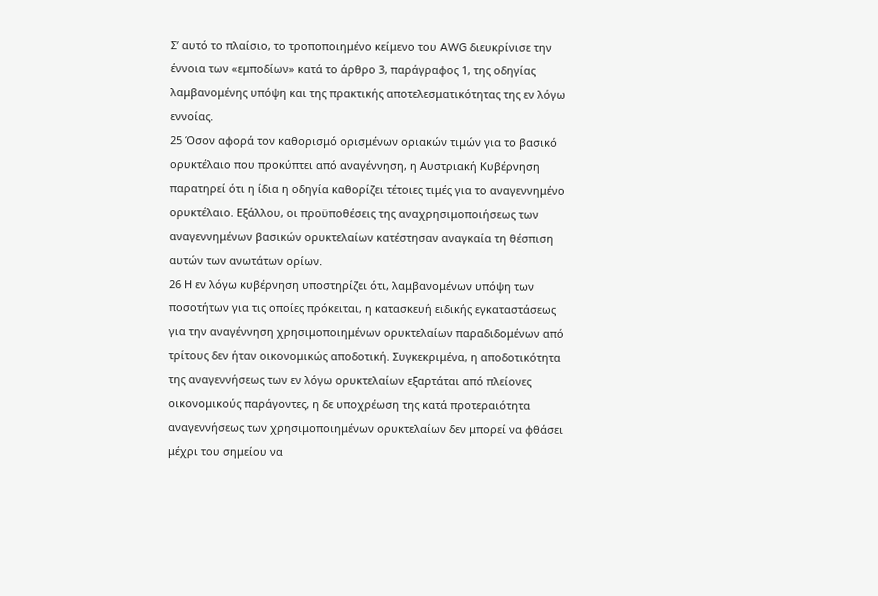Σ’ αυτό το πλαίσιο, το τροποποιημένο κείμενο του AWG διευκρίνισε την έννοια των «εμποδίων» κατά το άρθρο 3, παράγραφος 1, της οδηγίας λαμβανομένης υπόψη και της πρακτικής αποτελεσματικότητας της εν λόγω εννοίας.
25 Όσον αφορά τον καθορισμό ορισμένων οριακών τιμών για το βασικό ορυκτέλαιο που προκύπτει από αναγέννηση, η Αυστριακή Κυβέρνηση παρατηρεί ότι η ίδια η οδηγία καθορίζει τέτοιες τιμές για το αναγεννημένο ορυκτέλαιο. Εξάλλου, οι προϋποθέσεις της αναχρησιμοποιήσεως των αναγεννημένων βασικών ορυκτελαίων κατέστησαν αναγκαία τη θέσπιση αυτών των ανωτάτων ορίων.
26 Η εν λόγω κυβέρνηση υποστηρίζει ότι, λαμβανομένων υπόψη των ποσοτήτων για τις οποίες πρόκειται, η κατασκευή ειδικής εγκαταστάσεως για την αναγέννηση χρησιμοποιημένων ορυκτελαίων παραδιδομένων από τρίτους δεν ήταν οικονομικώς αποδοτική. Συγκεκριμένα, η αποδοτικότητα της αναγεννήσεως των εν λόγω ορυκτελαίων εξαρτάται από πλείονες οικονομικούς παράγοντες, η δε υποχρέωση της κατά προτεραιότητα αναγεννήσεως των χρησιμοποιημένων ορυκτελαίων δεν μπορεί να φθάσει μέχρι του σημείου να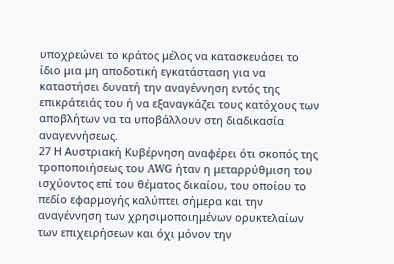υποχρεώνει το κράτος μέλος να κατασκευάσει το ίδιο μια μη αποδοτική εγκατάσταση για να καταστήσει δυνατή την αναγέννηση εντός της επικράτειάς του ή να εξαναγκάζει τους κατόχους των αποβλήτων να τα υποβάλλουν στη διαδικασία αναγεννήσεως.
27 Η Αυστριακή Κυβέρνηση αναφέρει ότι σκοπός της τροποποιήσεως του AWG ήταν η μεταρρύθμιση του ισχύοντος επί του θέματος δικαίου, του οποίου το πεδίο εφαρμογής καλύπτει σήμερα και την αναγέννηση των χρησιμοποιημένων ορυκτελαίων των επιχειρήσεων και όχι μόνον την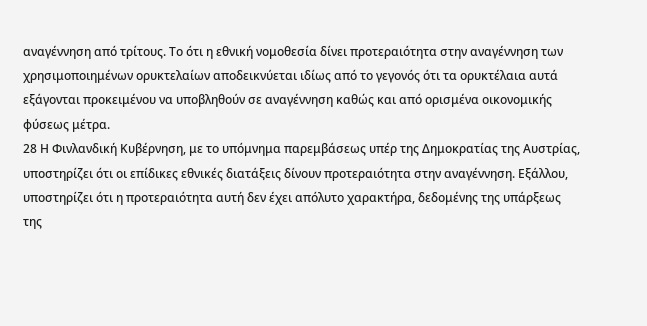αναγέννηση από τρίτους. Το ότι η εθνική νομοθεσία δίνει προτεραιότητα στην αναγέννηση των χρησιμοποιημένων ορυκτελαίων αποδεικνύεται ιδίως από το γεγονός ότι τα ορυκτέλαια αυτά εξάγονται προκειμένου να υποβληθούν σε αναγέννηση καθώς και από ορισμένα οικονομικής φύσεως μέτρα.
28 Η Φινλανδική Κυβέρνηση, με το υπόμνημα παρεμβάσεως υπέρ της Δημοκρατίας της Αυστρίας, υποστηρίζει ότι οι επίδικες εθνικές διατάξεις δίνουν προτεραιότητα στην αναγέννηση. Εξάλλου, υποστηρίζει ότι η προτεραιότητα αυτή δεν έχει απόλυτο χαρακτήρα, δεδομένης της υπάρξεως της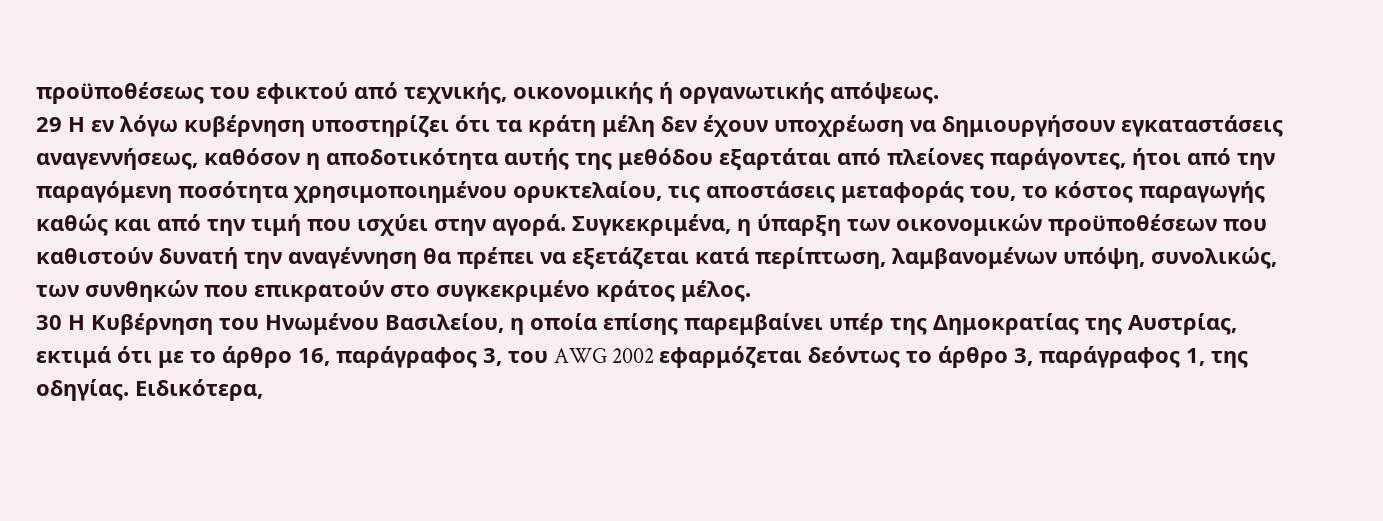προϋποθέσεως του εφικτού από τεχνικής, οικονομικής ή οργανωτικής απόψεως.
29 Η εν λόγω κυβέρνηση υποστηρίζει ότι τα κράτη μέλη δεν έχουν υποχρέωση να δημιουργήσουν εγκαταστάσεις αναγεννήσεως, καθόσον η αποδοτικότητα αυτής της μεθόδου εξαρτάται από πλείονες παράγοντες, ήτοι από την παραγόμενη ποσότητα χρησιμοποιημένου ορυκτελαίου, τις αποστάσεις μεταφοράς του, το κόστος παραγωγής καθώς και από την τιμή που ισχύει στην αγορά. Συγκεκριμένα, η ύπαρξη των οικονομικών προϋποθέσεων που καθιστούν δυνατή την αναγέννηση θα πρέπει να εξετάζεται κατά περίπτωση, λαμβανομένων υπόψη, συνολικώς, των συνθηκών που επικρατούν στο συγκεκριμένο κράτος μέλος.
30 Η Κυβέρνηση του Ηνωμένου Βασιλείου, η οποία επίσης παρεμβαίνει υπέρ της Δημοκρατίας της Αυστρίας, εκτιμά ότι με το άρθρο 16, παράγραφος 3, του AWG 2002 εφαρμόζεται δεόντως το άρθρο 3, παράγραφος 1, της οδηγίας. Ειδικότερα,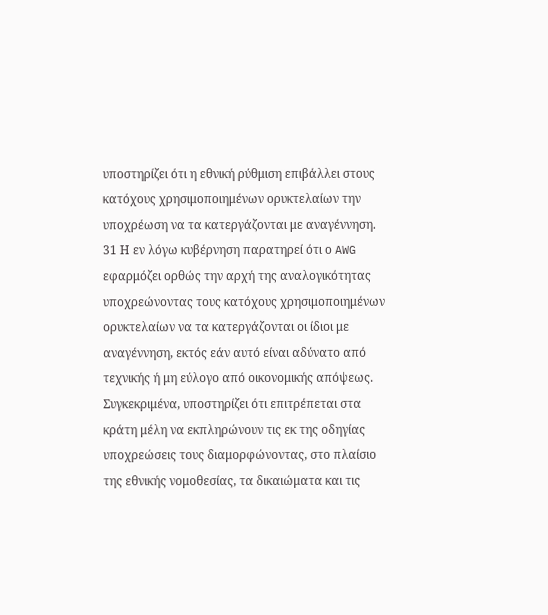υποστηρίζει ότι η εθνική ρύθμιση επιβάλλει στους κατόχους χρησιμοποιημένων ορυκτελαίων την υποχρέωση να τα κατεργάζονται με αναγέννηση.
31 Η εν λόγω κυβέρνηση παρατηρεί ότι ο AWG εφαρμόζει ορθώς την αρχή της αναλογικότητας υποχρεώνοντας τους κατόχους χρησιμοποιημένων ορυκτελαίων να τα κατεργάζονται οι ίδιοι με αναγέννηση, εκτός εάν αυτό είναι αδύνατο από τεχνικής ή μη εύλογο από οικονομικής απόψεως. Συγκεκριμένα, υποστηρίζει ότι επιτρέπεται στα κράτη μέλη να εκπληρώνουν τις εκ της οδηγίας υποχρεώσεις τους διαμορφώνοντας, στο πλαίσιο της εθνικής νομοθεσίας, τα δικαιώματα και τις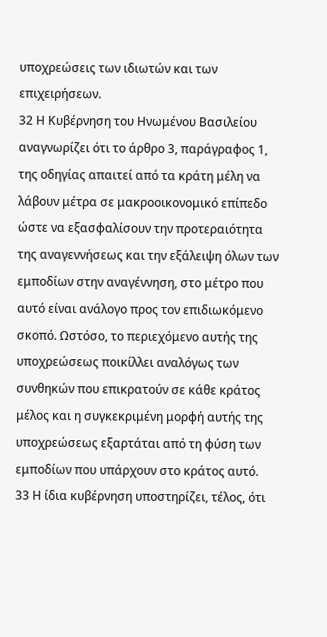υποχρεώσεις των ιδιωτών και των επιχειρήσεων.
32 Η Κυβέρνηση του Ηνωμένου Βασιλείου αναγνωρίζει ότι το άρθρο 3, παράγραφος 1, της οδηγίας απαιτεί από τα κράτη μέλη να λάβουν μέτρα σε μακροοικονομικό επίπεδο ώστε να εξασφαλίσουν την προτεραιότητα της αναγεννήσεως και την εξάλειψη όλων των εμποδίων στην αναγέννηση, στο μέτρο που αυτό είναι ανάλογο προς τον επιδιωκόμενο σκοπό. Ωστόσο, το περιεχόμενο αυτής της υποχρεώσεως ποικίλλει αναλόγως των συνθηκών που επικρατούν σε κάθε κράτος μέλος και η συγκεκριμένη μορφή αυτής της υποχρεώσεως εξαρτάται από τη φύση των εμποδίων που υπάρχουν στο κράτος αυτό.
33 Η ίδια κυβέρνηση υποστηρίζει, τέλος, ότι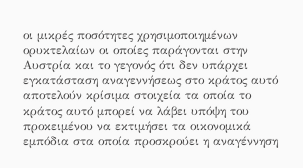οι μικρές ποσότητες χρησιμοποιημένων ορυκτελαίων οι οποίες παράγονται στην Αυστρία και το γεγονός ότι δεν υπάρχει εγκατάσταση αναγεννήσεως στο κράτος αυτό αποτελούν κρίσιμα στοιχεία τα οποία το κράτος αυτό μπορεί να λάβει υπόψη του προκειμένου να εκτιμήσει τα οικονομικά εμπόδια στα οποία προσκρούει η αναγέννηση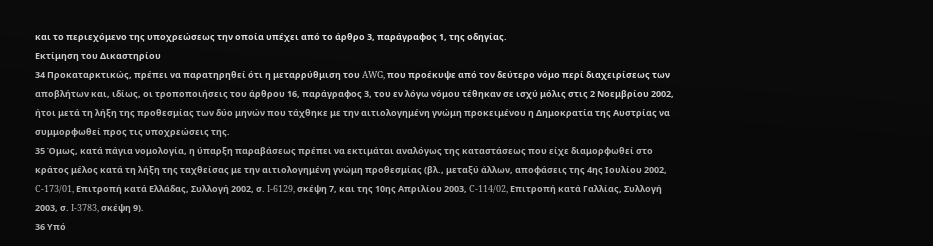και το περιεχόμενο της υποχρεώσεως την οποία υπέχει από το άρθρο 3, παράγραφος 1, της οδηγίας.
Εκτίμηση του Δικαστηρίου
34 Προκαταρκτικώς, πρέπει να παρατηρηθεί ότι η μεταρρύθμιση του AWG, που προέκυψε από τον δεύτερο νόμο περί διαχειρίσεως των αποβλήτων και, ιδίως, οι τροποποιήσεις του άρθρου 16, παράγραφος 3, του εν λόγω νόμου τέθηκαν σε ισχύ μόλις στις 2 Νοεμβρίου 2002, ήτοι μετά τη λήξη της προθεσμίας των δύο μηνών που τάχθηκε με την αιτιολογημένη γνώμη προκειμένου η Δημοκρατία της Αυστρίας να συμμορφωθεί προς τις υποχρεώσεις της.
35 Όμως, κατά πάγια νομολογία, η ύπαρξη παραβάσεως πρέπει να εκτιμάται αναλόγως της καταστάσεως που είχε διαμορφωθεί στο κράτος μέλος κατά τη λήξη της ταχθείσας με την αιτιολογημένη γνώμη προθεσμίας (βλ., μεταξύ άλλων, αποφάσεις της 4ης Ιουλίου 2002, C-173/01, Επιτροπή κατά Ελλάδας, Συλλογή 2002, σ. I-6129, σκέψη 7, και της 10ης Απριλίου 2003, C-114/02, Επιτροπή κατά Γαλλίας, Συλλογή 2003, σ. I‑3783, σκέψη 9).
36 Υπό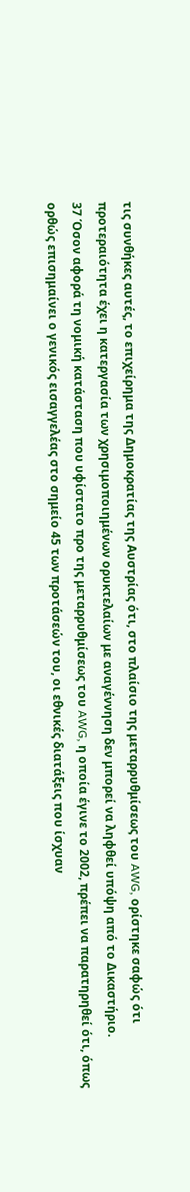τις συνθήκες αυτές, το επιχείρημα της Δημοκρατίας της Αυστρίας ότι, στο πλαίσιο της μεταρρυθμίσεως του AWG, ορίστηκε σαφώς ότι προτεραιότητα έχει η κατεργασία των χρησιμοποιημένων ορυκτελαίων με αναγέννηση δεν μπορεί να ληφθεί υπόψη από το Δικαστήριο.
37 Όσον αφορά τη νομική κατάσταση που υφίστατο προ της μεταρρυθμίσεως του AWG, η οποία έγινε το 2002, πρέπει να παρατηρηθεί ότι, όπως ορθώς επισημαίνει ο γενικός εισαγγελέας στο σημείο 45 των προτάσεών του, οι εθνικές διατάξεις που ίσχυαν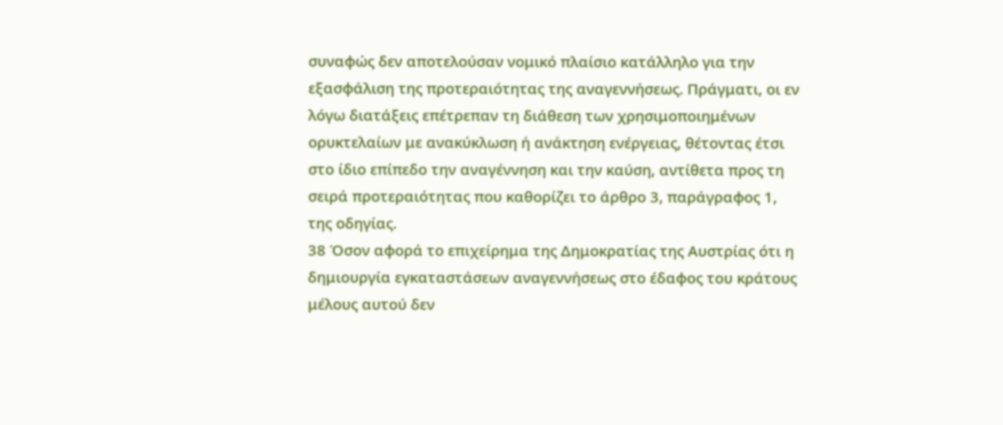συναφώς δεν αποτελούσαν νομικό πλαίσιο κατάλληλο για την εξασφάλιση της προτεραιότητας της αναγεννήσεως. Πράγματι, οι εν λόγω διατάξεις επέτρεπαν τη διάθεση των χρησιμοποιημένων ορυκτελαίων με ανακύκλωση ή ανάκτηση ενέργειας, θέτοντας έτσι στο ίδιο επίπεδο την αναγέννηση και την καύση, αντίθετα προς τη σειρά προτεραιότητας που καθορίζει το άρθρο 3, παράγραφος 1, της οδηγίας.
38 Όσον αφορά το επιχείρημα της Δημοκρατίας της Αυστρίας ότι η δημιουργία εγκαταστάσεων αναγεννήσεως στο έδαφος του κράτους μέλους αυτού δεν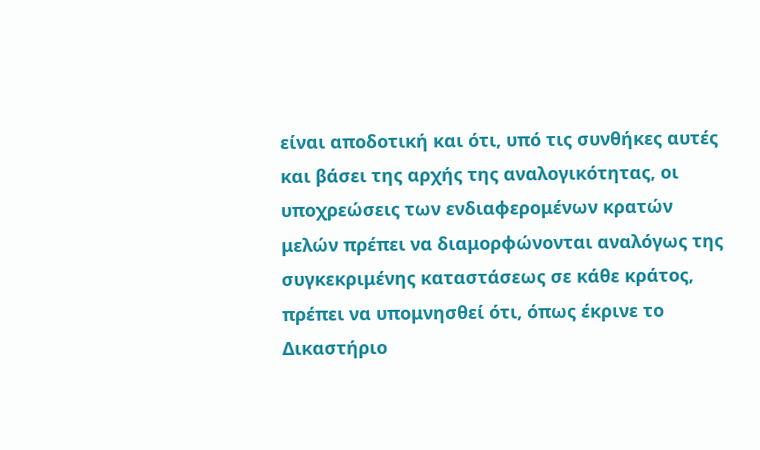είναι αποδοτική και ότι, υπό τις συνθήκες αυτές και βάσει της αρχής της αναλογικότητας, οι υποχρεώσεις των ενδιαφερομένων κρατών μελών πρέπει να διαμορφώνονται αναλόγως της συγκεκριμένης καταστάσεως σε κάθε κράτος, πρέπει να υπομνησθεί ότι, όπως έκρινε το Δικαστήριο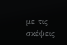με τις σκέψεις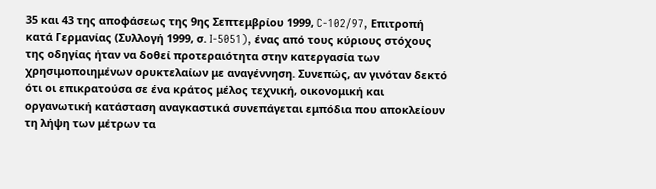35 και 43 της αποφάσεως της 9ης Σεπτεμβρίου 1999, C-102/97, Επιτροπή κατά Γερμανίας (Συλλογή 1999, σ. I‑5051), ένας από τους κύριους στόχους της οδηγίας ήταν να δοθεί προτεραιότητα στην κατεργασία των χρησιμοποιημένων ορυκτελαίων με αναγέννηση. Συνεπώς, αν γινόταν δεκτό ότι οι επικρατούσα σε ένα κράτος μέλος τεχνική, οικονομική και οργανωτική κατάσταση αναγκαστικά συνεπάγεται εμπόδια που αποκλείουν τη λήψη των μέτρων τα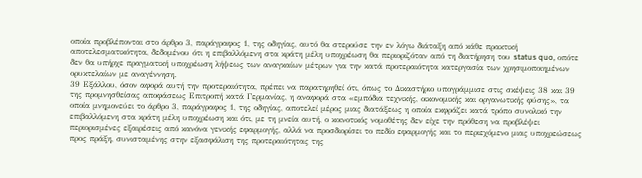οποία προβλέπονται στο άρθρο 3, παράγραφος 1, της οδηγίας, αυτό θα στερούσε την εν λόγω διάταξη από κάθε πρακτική αποτελεσματικότητα, δεδομένου ότι η επιβαλλόμενη στα κράτη μέλη υποχρέωση θα περιοριζόταν από τη διατήρηση του status quo, οπότε δεν θα υπήρχε πραγματική υποχρέωση λήψεως των αναγκαίων μέτρων για την κατά προτεραιότητα κατεργασία των χρησιμοποιημένων ορυκτελαίων με αναγέννηση.
39 Εξάλλου, όσον αφορά αυτή την προτεραιότητα, πρέπει να παρατηρηθεί ότι, όπως το Δικαστήριο υπογράμμισε στις σκέψεις 38 και 39 της προμνησθείσας αποφάσεως Επιτροπή κατά Γερμανίας, η αναφορά στα «εμπόδια τεχνικής, οικονομικής και οργανωτικής φύσης», τα οποία μνημονεύει το άρθρο 3, παράγραφος 1, της οδηγίας, αποτελεί μέρος μιας διατάξεως η οποία εκφράζει κατά τρόπο συνολικό την επιβαλλόμενη στα κράτη μέλη υποχρέωση και ότι, με τη μνεία αυτή, ο κοινοτικός νομοθέτης δεν είχε την πρόθεση να προβλέψει περιορισμένες εξαιρέσεις από κανόνα γενικής εφαρμογής, αλλά να προσδιορίσει το πεδίο εφαρμογής και το περιεχόμενο μιας υποχρεώσεως προς πράξη, συνισταμένης στην εξασφάλιση της προτεραιότητας της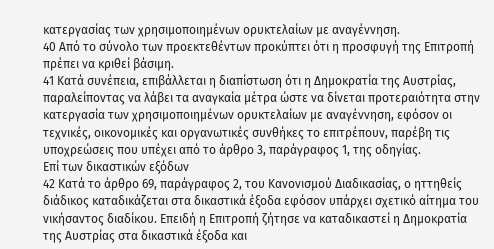κατεργασίας των χρησιμοποιημένων ορυκτελαίων με αναγέννηση.
40 Από το σύνολο των προεκτεθέντων προκύπτει ότι η προσφυγή της Επιτροπή πρέπει να κριθεί βάσιμη.
41 Κατά συνέπεια, επιβάλλεται η διαπίστωση ότι η Δημοκρατία της Αυστρίας, παραλείποντας να λάβει τα αναγκαία μέτρα ώστε να δίνεται προτεραιότητα στην κατεργασία των χρησιμοποιημένων ορυκτελαίων με αναγέννηση, εφόσον οι τεχνικές, οικονομικές και οργανωτικές συνθήκες το επιτρέπουν, παρέβη τις υποχρεώσεις που υπέχει από το άρθρο 3, παράγραφος 1, της οδηγίας.
Επί των δικαστικών εξόδων
42 Κατά το άρθρο 69, παράγραφος 2, του Κανονισμού Διαδικασίας, ο ηττηθείς διάδικος καταδικάζεται στα δικαστικά έξοδα εφόσον υπάρχει σχετικό αίτημα του νικήσαντος διαδίκου. Επειδή η Επιτροπή ζήτησε να καταδικαστεί η Δημοκρατία της Αυστρίας στα δικαστικά έξοδα και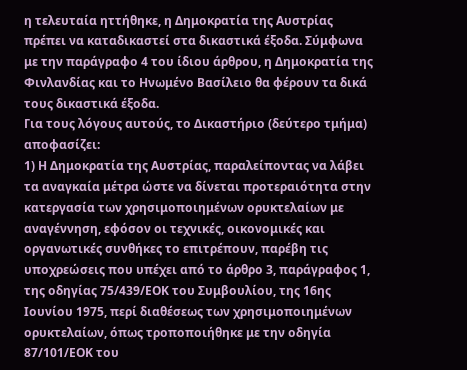η τελευταία ηττήθηκε, η Δημοκρατία της Αυστρίας πρέπει να καταδικαστεί στα δικαστικά έξοδα. Σύμφωνα με την παράγραφο 4 του ίδιου άρθρου, η Δημοκρατία της Φινλανδίας και το Ηνωμένο Βασίλειο θα φέρουν τα δικά τους δικαστικά έξοδα.
Για τους λόγους αυτούς, το Δικαστήριο (δεύτερο τμήμα) αποφασίζει:
1) Η Δημοκρατία της Αυστρίας, παραλείποντας να λάβει τα αναγκαία μέτρα ώστε να δίνεται προτεραιότητα στην κατεργασία των χρησιμοποιημένων ορυκτελαίων με αναγέννηση, εφόσον οι τεχνικές, οικονομικές και οργανωτικές συνθήκες το επιτρέπουν, παρέβη τις υποχρεώσεις που υπέχει από το άρθρο 3, παράγραφος 1, της οδηγίας 75/439/ΕΟΚ του Συμβουλίου, της 16ης Ιουνίου 1975, περί διαθέσεως των χρησιμοποιημένων ορυκτελαίων, όπως τροποποιήθηκε με την οδηγία 87/101/ΕΟΚ του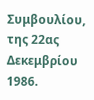Συμβουλίου, της 22ας Δεκεμβρίου 1986.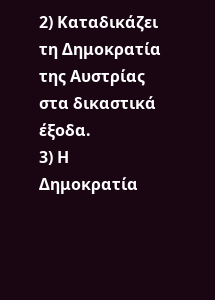2) Καταδικάζει τη Δημοκρατία της Αυστρίας στα δικαστικά έξοδα.
3) Η Δημοκρατία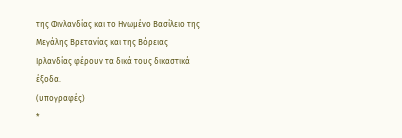της Φινλανδίας και το Ηνωμένο Βασίλειο της Μεγάλης Βρετανίας και της Βόρειας Ιρλανδίας φέρουν τα δικά τους δικαστικά έξοδα.
(υπογραφές)
*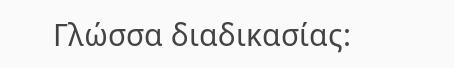Γλώσσα διαδικασίας: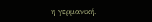η γερμανική.